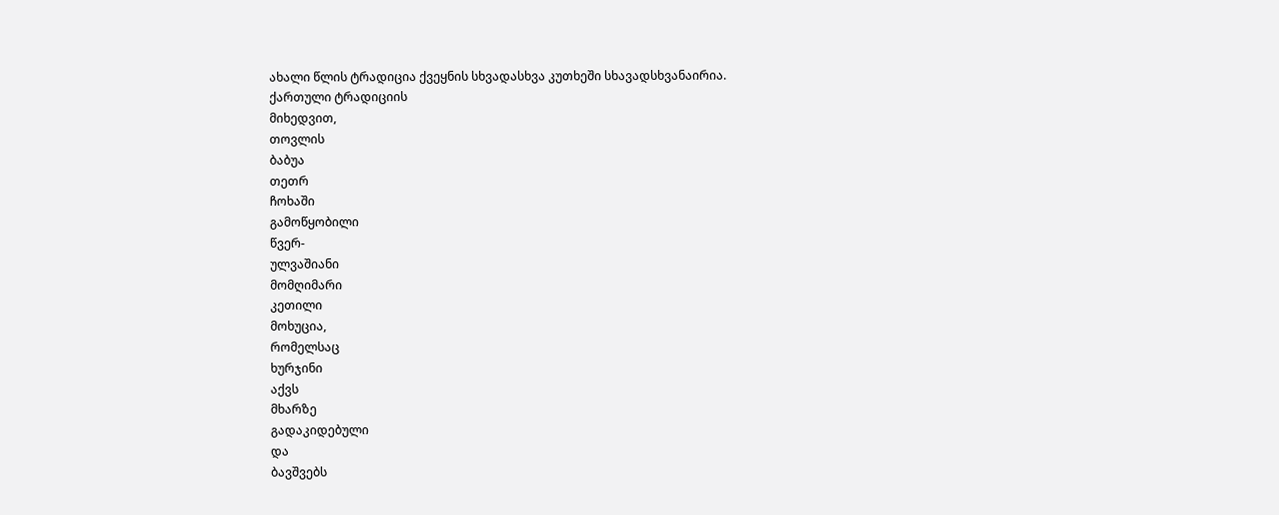ახალი წლის ტრადიცია ქვეყნის სხვადასხვა კუთხეში სხავადსხვანაირია.
ქართული ტრადიციის
მიხედვით,
თოვლის
ბაბუა
თეთრ
ჩოხაში
გამოწყობილი
წვერ-
ულვაშიანი
მომღიმარი
კეთილი
მოხუცია,
რომელსაც
ხურჯინი
აქვს
მხარზე
გადაკიდებული
და
ბავშვებს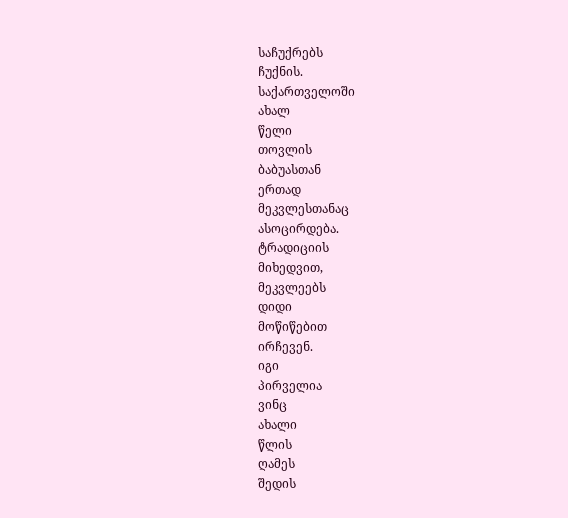საჩუქრებს
ჩუქნის.
საქართველოში
ახალ
წელი
თოვლის
ბაბუასთან
ერთად
მეკვლესთანაც
ასოცირდება.
ტრადიციის
მიხედვით,
მეკვლეებს
დიდი
მოწიწებით
ირჩევენ.
იგი
პირველია
ვინც
ახალი
წლის
ღამეს
შედის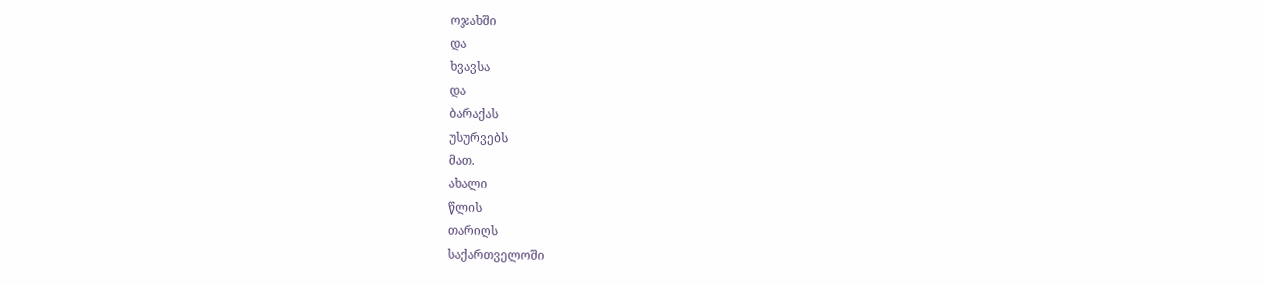ოჯახში
და
ხვავსა
და
ბარაქას
უსურვებს
მათ.
ახალი
წლის
თარიღს
საქართველოში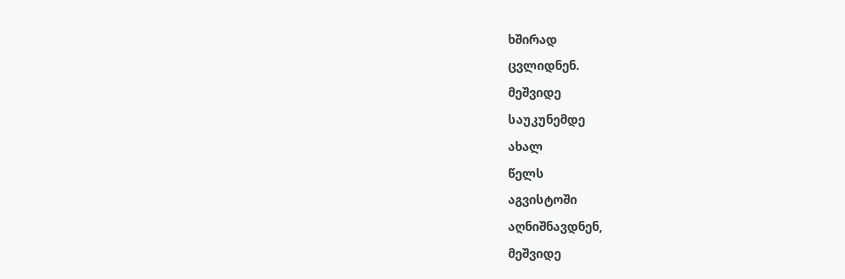ხშირად
ცვლიდნენ.
მეშვიდე
საუკუნემდე
ახალ
წელს
აგვისტოში
აღნიშნავდნენ,
მეშვიდე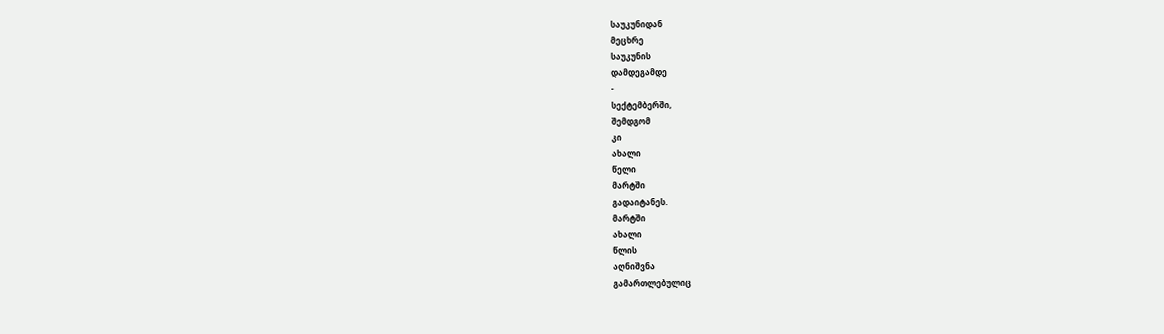საუკუნიდან
მეცხრე
საუკუნის
დამდეგამდე
-
სექტემბერში,
შემდგომ
კი
ახალი
წელი
მარტში
გადაიტანეს.
მარტში
ახალი
წლის
აღნიშვნა
გამართლებულიც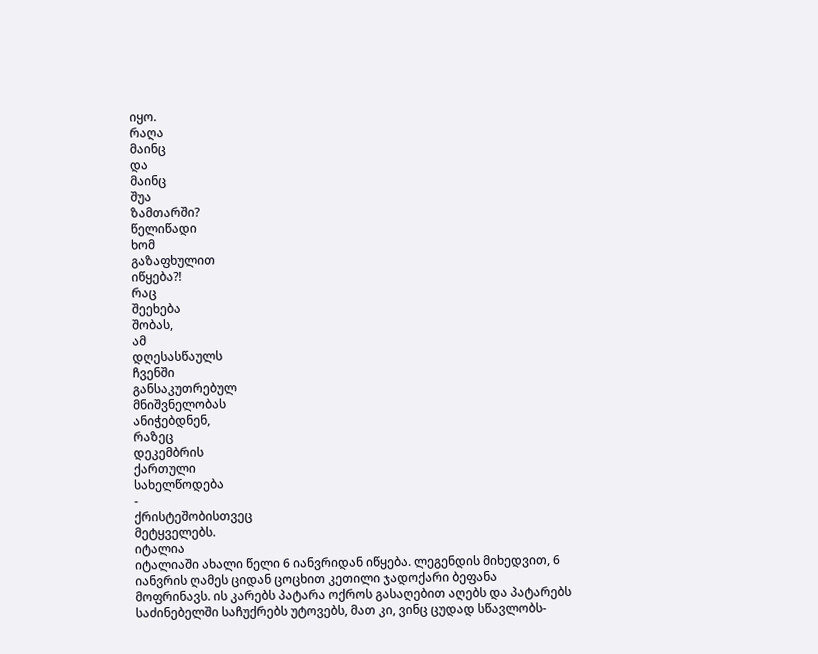იყო.
რაღა
მაინც
და
მაინც
შუა
ზამთარში?
წელიწადი
ხომ
გაზაფხულით
იწყება?!
რაც
შეეხება
შობას,
ამ
დღესასწაულს
ჩვენში
განსაკუთრებულ
მნიშვნელობას
ანიჭებდნენ,
რაზეც
დეკემბრის
ქართული
სახელწოდება
-
ქრისტეშობისთვეც
მეტყველებს.
იტალია
იტალიაში ახალი წელი 6 იანვრიდან იწყება. ლეგენდის მიხედვით, 6 იანვრის ღამეს ციდან ცოცხით კეთილი ჯადოქარი ბეფანა მოფრინავს. ის კარებს პატარა ოქროს გასაღებით აღებს და პატარებს საძინებელში საჩუქრებს უტოვებს, მათ კი, ვინც ცუდად სწავლობს-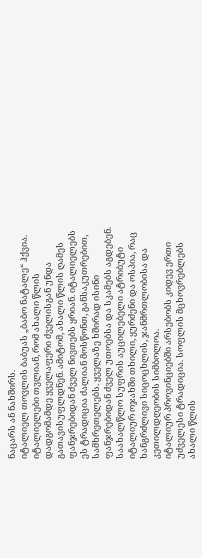ნაცარს ან ნახშირს.
იტალიელ თოვლის ბაბუას „ბაბო ნატალე“ ჰქვია.
იტალიელები თვლიან, რომ ახალი წლის დადგომამდე ყველაფერი ძველისგან უნდა გათავისუფლდნენ. ამიტომ, ახალი წლის ღამეს ფანჯრებიდან ძველ ნივთებს ყრიან. იტალიელებს ეს ტრადიცია ძალიან მოსწონთ, განსაკუთრებით, სამხრეთელებს. ყველაზე ხშირად ისინი ფანჯრებიდან ძველ უთოებსა და სკამებს აგდებენ.
საახალწლო სუფრის აუცილებელი ატრიბუტი იტალიურ ოჯახში თხილი, ყურძენი და ოსპია, რაც ხანგრძლივი სიცოცხლის, ჯანმრთლობისა და კეთილდღეობის სიმბოლოა.
იტალიურ პროვინციებში არსებობს კიდევ ერთი უძველესი ტრადიცია. სოფლის მცხოვრებლებს ახალი წლის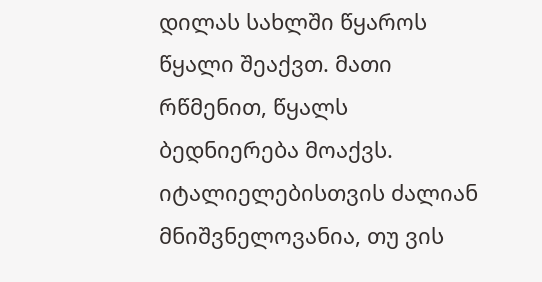დილას სახლში წყაროს წყალი შეაქვთ. მათი რწმენით, წყალს ბედნიერება მოაქვს.
იტალიელებისთვის ძალიან მნიშვნელოვანია, თუ ვის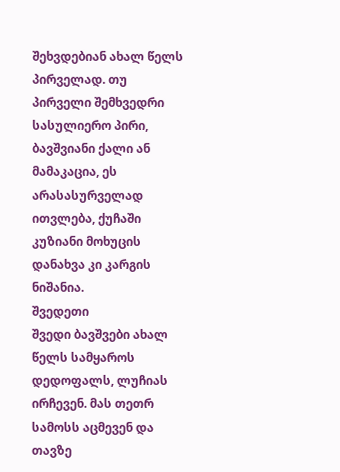შეხვდებიან ახალ წელს პირველად. თუ პირველი შემხვედრი სასულიერო პირი, ბავშვიანი ქალი ან მამაკაცია, ეს არასასურველად ითვლება, ქუჩაში კუზიანი მოხუცის დანახვა კი კარგის ნიშანია.
შვედეთი
შვედი ბავშვები ახალ წელს სამყაროს დედოფალს, ლუჩიას ირჩევენ. მას თეთრ სამოსს აცმევენ და თავზე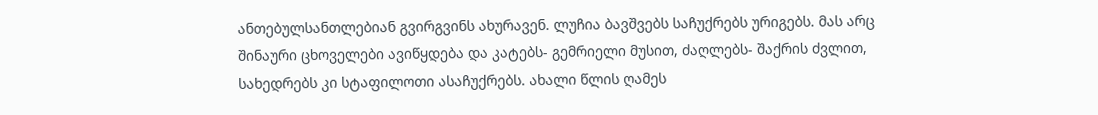ანთებულსანთლებიან გვირგვინს ახურავენ. ლუჩია ბავშვებს საჩუქრებს ურიგებს. მას არც შინაური ცხოველები ავიწყდება და კატებს- გემრიელი მუსით, ძაღლებს- შაქრის ძვლით, სახედრებს კი სტაფილოთი ასაჩუქრებს. ახალი წლის ღამეს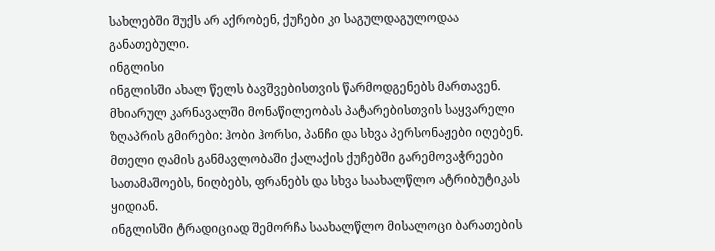სახლებში შუქს არ აქრობენ, ქუჩები კი საგულდაგულოდაა განათებული.
ინგლისი
ინგლისში ახალ წელს ბავშვებისთვის წარმოდგენებს მართავენ. მხიარულ კარნავალში მონაწილეობას პატარებისთვის საყვარელი ზღაპრის გმირები: ჰობი ჰორსი, პანჩი და სხვა პერსონაჟები იღებენ. მთელი ღამის განმავლობაში ქალაქის ქუჩებში გარემოვაჭრეები სათამაშოებს, ნიღბებს, ფრანებს და სხვა საახალწლო ატრიბუტიკას ყიდიან.
ინგლისში ტრადიციად შემორჩა საახალწლო მისალოცი ბარათების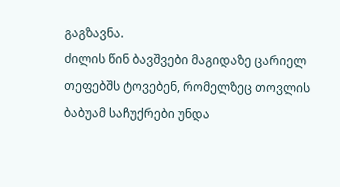გაგზავნა.
ძილის წინ ბავშვები მაგიდაზე ცარიელ თეფებშს ტოვებენ, რომელზეც თოვლის ბაბუამ საჩუქრები უნდა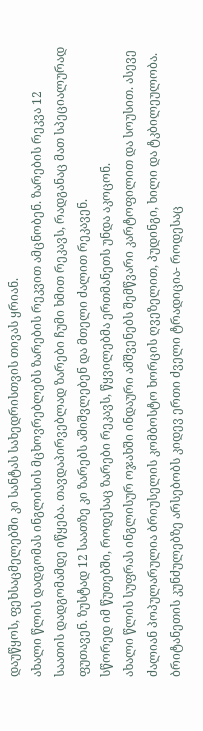დაუწყოს, ფეხსაცმელებში კი სანტას სახედრისთვის თივას ყრიან.
ახალი წლის დადგომას ინგლისის მცხოვრებლებს ზარების რეკვით ამცნობენ. ზარების რეკვა 12 საათის დადგომამდე იწყება. თავდაპირვებლად ზარები ჩუმი ხმით რეკავს, რადგანაც მათ სპეციალურად ფუთავენ. ზუსტად 12 საათზე კი ზარებს აშიშვლებენ და მთელი ძალით რეკავენ.
სწორედ იმ წუთებში, როდესაც ზარები რეკავს, წყვილებმა ერთმანეთს უნდა აკოცონ.
ახალი წლის სუფრას ინგლისურ ოჯახში ინდაური ამშვენებს შემწვარი კარტოფილით და სოუსით. ასევე ძალიან პოპულარულია ბრიუსელის კომბოსტო ხორცის ღვეზელით, პუდინგი, ხილი და ტკბილეულობა.
ბრიტანეთის კუნძულებზე არსებობს კიდევ ერთი ძველი ტრადიცია- როდესაც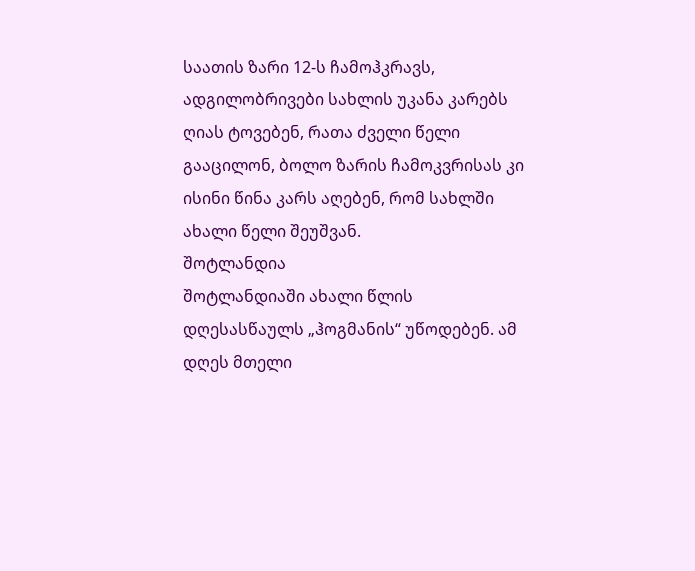საათის ზარი 12-ს ჩამოჰკრავს, ადგილობრივები სახლის უკანა კარებს ღიას ტოვებენ, რათა ძველი წელი გააცილონ, ბოლო ზარის ჩამოკვრისას კი ისინი წინა კარს აღებენ, რომ სახლში ახალი წელი შეუშვან.
შოტლანდია
შოტლანდიაში ახალი წლის დღესასწაულს „ჰოგმანის“ უწოდებენ. ამ დღეს მთელი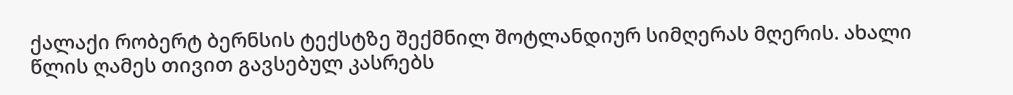ქალაქი რობერტ ბერნსის ტექსტზე შექმნილ შოტლანდიურ სიმღერას მღერის. ახალი წლის ღამეს თივით გავსებულ კასრებს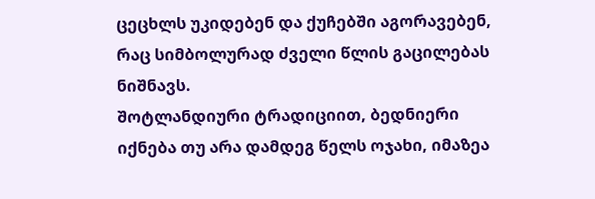ცეცხლს უკიდებენ და ქუჩებში აგორავებენ, რაც სიმბოლურად ძველი წლის გაცილებას ნიშნავს.
შოტლანდიური ტრადიციით, ბედნიერი იქნება თუ არა დამდეგ წელს ოჯახი, იმაზეა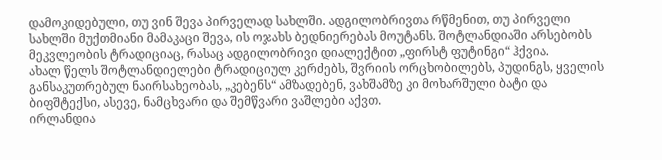დამოკიდებული, თუ ვინ შევა პირველად სახლში. ადგილობრივთა რწმენით, თუ პირველი სახლში მუქთმიანი მამაკაცი შევა, ის ოჯახს ბედნიერებას მოუტანს. შოტლანდიაში არსებობს მეკვლეობის ტრადიციაც, რასაც ადგილობრივი დიალექტით „ფირსტ ფუტინგი“ ჰქვია.
ახალ წელს შოტლანდიელები ტრადიციულ კერძებს, შვრიის ორცხობილებს, პუდინგს, ყველის განსაკუთრებულ ნაირსახეობას, „კებენს“ ამზადებენ, ვახშამზე კი მოხარშული ბატი და ბიფშტექსი, ასევე, ნამცხვარი და შემწვარი ვაშლები აქვთ.
ირლანდია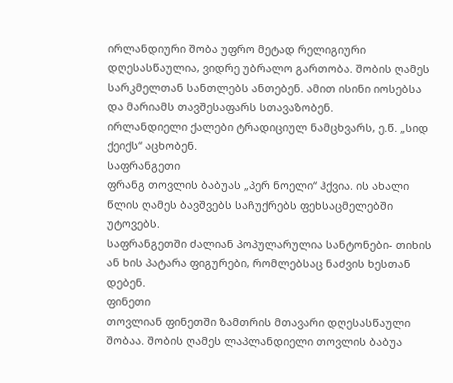ირლანდიური შობა უფრო მეტად რელიგიური დღესასწაულია, ვიდრე უბრალო გართობა. შობის ღამეს სარკმელთან სანთლებს ანთებენ. ამით ისინი იოსებსა და მარიამს თავშესაფარს სთავაზობენ.
ირლანდიელი ქალები ტრადიციულ ნამცხვარს, ე.წ. „სიდ ქეიქს“ აცხობენ.
საფრანგეთი
ფრანგ თოვლის ბაბუას „პერ ნოელი“ ჰქვია. ის ახალი წლის ღამეს ბავშვებს საჩუქრებს ფეხსაცმელებში უტოვებს.
საფრანგეთში ძალიან პოპულარულია სანტონები- თიხის ან ხის პატარა ფიგურები, რომლებსაც ნაძვის ხესთან დებენ.
ფინეთი
თოვლიან ფინეთში ზამთრის მთავარი დღესასწაული შობაა. შობის ღამეს ლაპლანდიელი თოვლის ბაბუა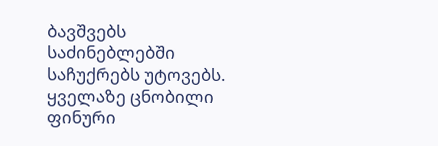ბავშვებს საძინებლებში საჩუქრებს უტოვებს.
ყველაზე ცნობილი ფინური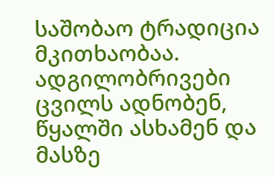საშობაო ტრადიცია მკითხაობაა. ადგილობრივები ცვილს ადნობენ, წყალში ასხამენ და მასზე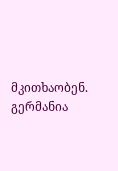მკითხაობენ.
გერმანია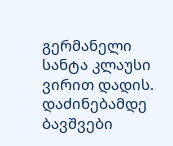გერმანელი სანტა კლაუსი ვირით დადის. დაძინებამდე ბავშვები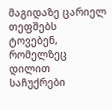მაგიდაზე ცარიელ თეფშებს ტოვებენ, რომელზეც დილით საჩუქრები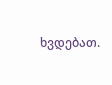ხვდებათ.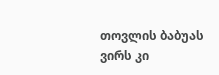თოვლის ბაბუას ვირს კი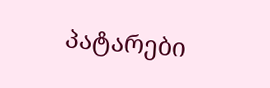პატარები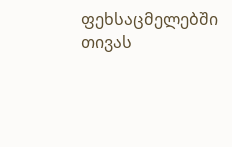ფეხსაცმელებში თივას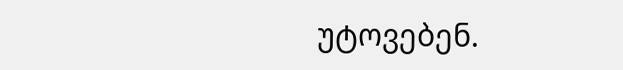უტოვებენ.